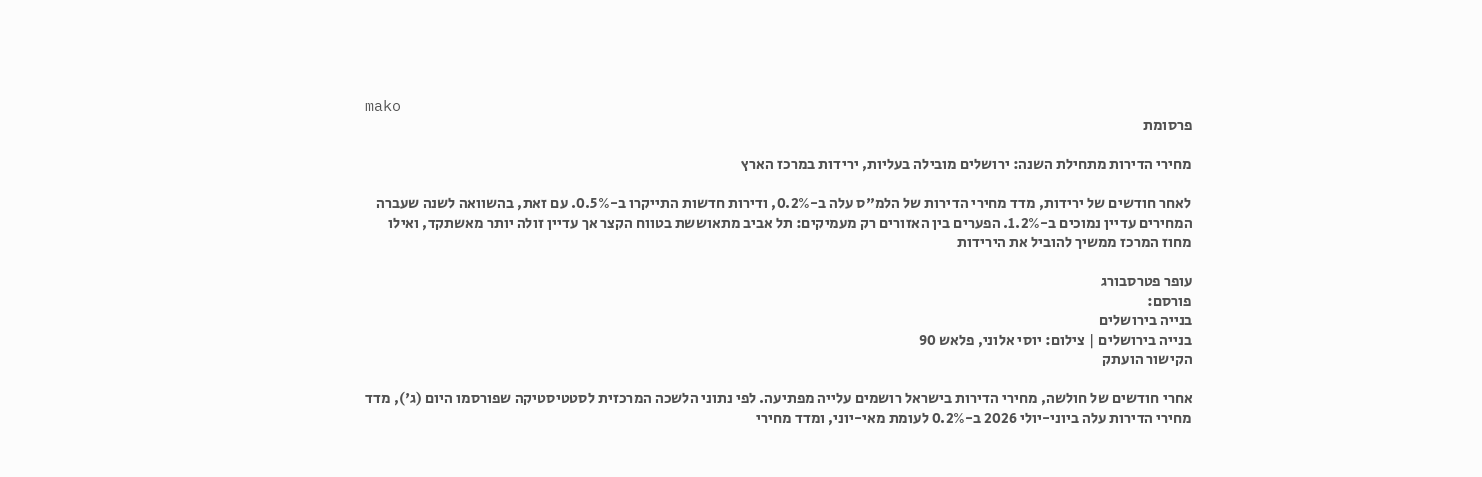mako
פרסומת

מחירי הדירות מתחילת השנה: ירושלים מובילה בעליות, ירידות במרכז הארץ

לאחר חודשים של ירידות, מדד מחירי הדירות של הלמ"ס עלה ב-0.2%, ודירות חדשות התייקרו ב-0.5%. עם זאת, בהשוואה לשנה שעברה המחירים עדיין נמוכים ב-1.2%. הפערים בין האזורים רק מעמיקים: תל אביב מתאוששת בטווח הקצר אך עדיין זולה יותר מאשתקד, ואילו מחוז המרכז ממשיך להוביל את הירידות

עופר פטרסבורג
פורסם:
בנייה בירושלים
בנייה בירושלים | צילום: יוסי אלוני, פלאש 90
הקישור הועתק

אחרי חודשים של חולשה, מחירי הדירות בישראל רושמים עלייה מפתיעה. לפי נתוני הלשכה המרכזית לסטטיסטיקה שפורסמו היום (ג'), מדד מחירי הדירות עלה ביוני-יולי 2026 ב-0.2% לעומת מאי-יוני, ומדד מחירי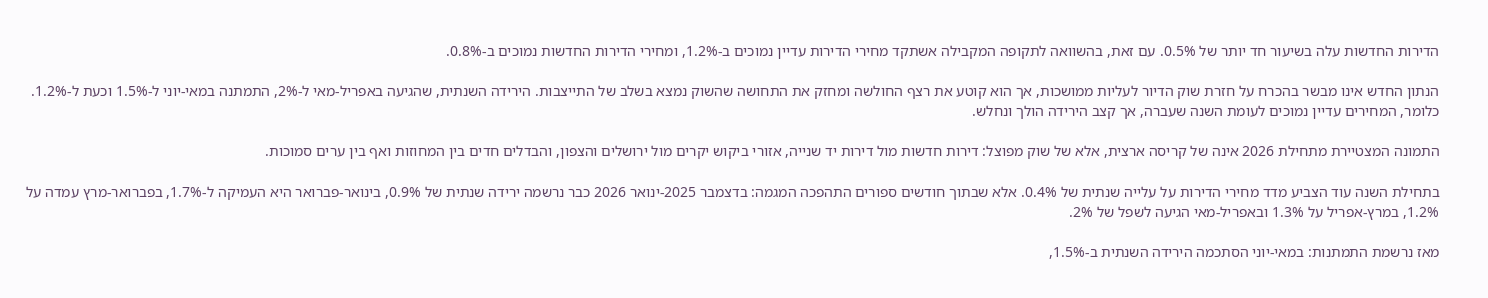הדירות החדשות עלה בשיעור חד יותר של 0.5%. עם זאת, בהשוואה לתקופה המקבילה אשתקד מחירי הדירות עדיין נמוכים ב-1.2%, ומחירי הדירות החדשות נמוכים ב-0.8%.

הנתון החדש אינו מבשר בהכרח על חזרת שוק הדיור לעליות ממושכות, אך הוא קוטע את רצף החולשה ומחזק את התחושה שהשוק נמצא בשלב של התייצבות. הירידה השנתית, שהגיעה באפריל-מאי ל-2%, התמתנה במאי-יוני ל-1.5% וכעת ל-1.2%. כלומר, המחירים עדיין נמוכים לעומת השנה שעברה, אך קצב הירידה הולך ונחלש.

התמונה המצטיירת מתחילת 2026 אינה של קריסה ארצית, אלא של שוק מפוצל: דירות חדשות מול דירות יד שנייה, אזורי ביקוש יקרים מול ירושלים והצפון, והבדלים חדים בין המחוזות ואף בין ערים סמוכות.

בתחילת השנה עוד הצביע מדד מחירי הדירות על עלייה שנתית של 0.4%. אלא שבתוך חודשים ספורים התהפכה המגמה: בדצמבר 2025-ינואר 2026 כבר נרשמה ירידה שנתית של 0.9%, בינואר-פברואר היא העמיקה ל-1.7%, בפברואר-מרץ עמדה על 1.2%, במרץ-אפריל על 1.3% ובאפריל-מאי הגיעה לשפל של 2%.

מאז נרשמת התמתנות: במאי-יוני הסתכמה הירידה השנתית ב-1.5%,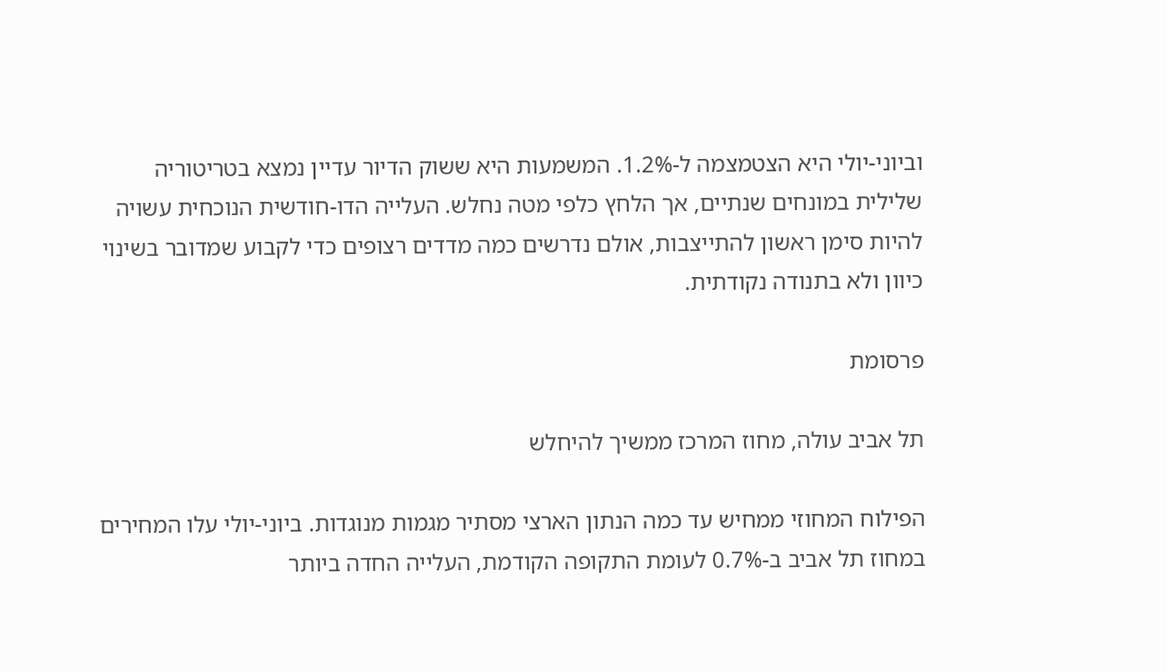וביוני-יולי היא הצטמצמה ל-1.2%. המשמעות היא ששוק הדיור עדיין נמצא בטריטוריה שלילית במונחים שנתיים, אך הלחץ כלפי מטה נחלש. העלייה הדו-חודשית הנוכחית עשויה להיות סימן ראשון להתייצבות, אולם נדרשים כמה מדדים רצופים כדי לקבוע שמדובר בשינוי כיוון ולא בתנודה נקודתית.

פרסומת

תל אביב עולה, מחוז המרכז ממשיך להיחלש

הפילוח המחוזי ממחיש עד כמה הנתון הארצי מסתיר מגמות מנוגדות. ביוני-יולי עלו המחירים במחוז תל אביב ב-0.7% לעומת התקופה הקודמת, העלייה החדה ביותר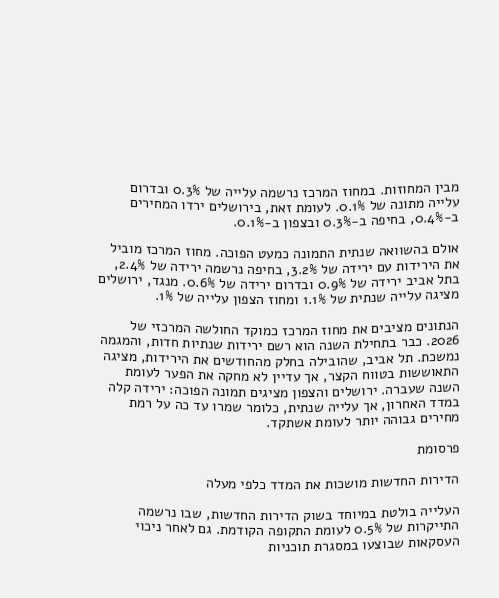מבין המחוזות. במחוז המרכז נרשמה עלייה של 0.3% ובדרום עלייה מתונה של 0.1%. לעומת זאת, בירושלים ירדו המחירים ב-0.4%, בחיפה ב-0.3% ובצפון ב-0.1%.

אולם בהשוואה שנתית התמונה כמעט הפוכה. מחוז המרכז מוביל את הירידות עם ירידה של 3.2%, בחיפה נרשמה ירידה של 2.4%, בתל אביב ירידה של 0.9% ובדרום ירידה של 0.6%. מנגד, ירושלים מציגה עלייה שנתית של 1.1% ומחוז הצפון עלייה של 1%.

הנתונים מציבים את מחוז המרכז כמוקד החולשה המרכזי של 2026. כבר בתחילת השנה הוא רשם ירידות שנתיות חדות, והמגמה נמשכת. תל אביב, שהובילה בחלק מהחודשים את הירידות, מציגה התאוששות בטווח הקצר, אך עדיין לא מחקה את הפער לעומת השנה שעברה. ירושלים והצפון מציגים תמונה הפוכה: ירידה קלה במדד האחרון, אך עלייה שנתית, כלומר שמרו עד כה על רמת מחירים גבוהה יותר לעומת אשתקד.

פרסומת

הדירות החדשות מושכות את המדד כלפי מעלה

העלייה בולטת במיוחד בשוק הדירות החדשות, שבו נרשמה התייקרות של 0.5% לעומת התקופה הקודמת. גם לאחר ניכוי העסקאות שבוצעו במסגרת תוכניות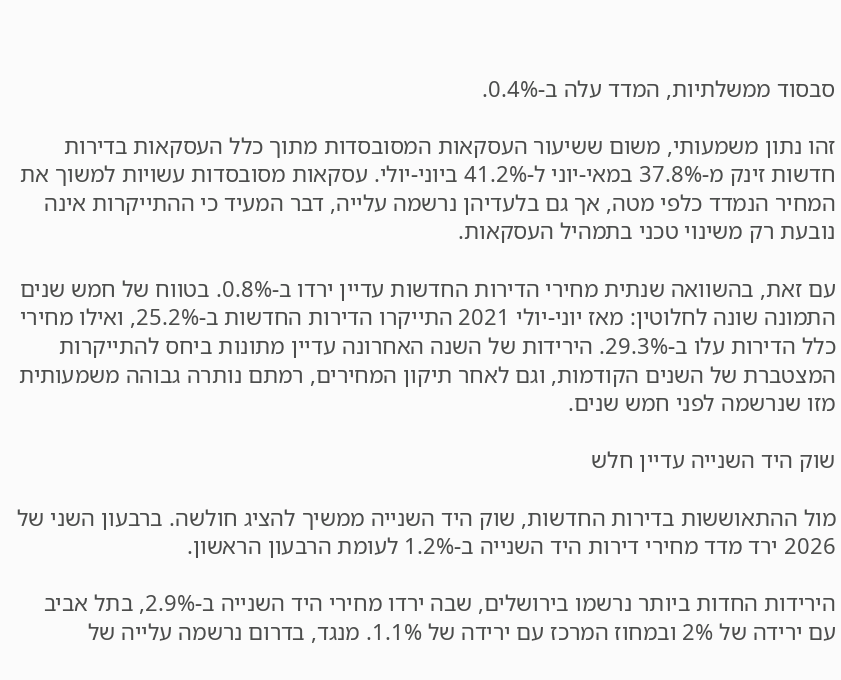סבסוד ממשלתיות, המדד עלה ב-0.4%.

זהו נתון משמעותי, משום ששיעור העסקאות המסובסדות מתוך כלל העסקאות בדירות חדשות זינק מ-37.8% במאי-יוני ל-41.2% ביוני-יולי. עסקאות מסובסדות עשויות למשוך את המחיר הנמדד כלפי מטה, אך גם בלעדיהן נרשמה עלייה, דבר המעיד כי ההתייקרות אינה נובעת רק משינוי טכני בתמהיל העסקאות.

עם זאת, בהשוואה שנתית מחירי הדירות החדשות עדיין ירדו ב-0.8%. בטווח של חמש שנים התמונה שונה לחלוטין: מאז יוני-יולי 2021 התייקרו הדירות החדשות ב-25.2%, ואילו מחירי כלל הדירות עלו ב-29.3%. הירידות של השנה האחרונה עדיין מתונות ביחס להתייקרות המצטברת של השנים הקודמות, וגם לאחר תיקון המחירים, רמתם נותרה גבוהה משמעותית מזו שנרשמה לפני חמש שנים.

שוק היד השנייה עדיין חלש

מול ההתאוששות בדירות החדשות, שוק היד השנייה ממשיך להציג חולשה. ברבעון השני של 2026 ירד מדד מחירי דירות היד השנייה ב-1.2% לעומת הרבעון הראשון.

הירידות החדות ביותר נרשמו בירושלים, שבה ירדו מחירי היד השנייה ב-2.9%, בתל אביב עם ירידה של 2% ובמחוז המרכז עם ירידה של 1.1%. מנגד, בדרום נרשמה עלייה של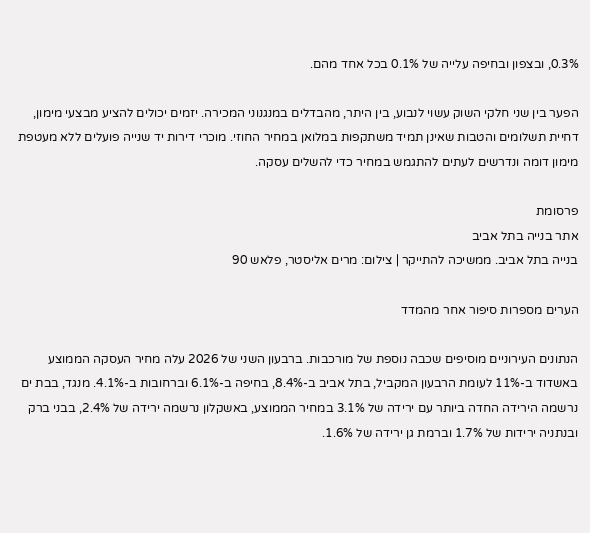0.3%, ובצפון ובחיפה עלייה של 0.1% בכל אחד מהם.

הפער בין שני חלקי השוק עשוי לנבוע, בין היתר, מהבדלים במנגנוני המכירה. יזמים יכולים להציע מבצעי מימון, דחיית תשלומים והטבות שאינן תמיד משתקפות במלואן במחיר החוזי. מוכרי דירות יד שנייה פועלים ללא מעטפת מימון דומה ונדרשים לעתים להתגמש במחיר כדי להשלים עסקה.

פרסומת
אתר בנייה בתל אביב
בנייה בתל אביב. ממשיכה להתייקר | צילום: מרים אליסטר, פלאש 90

הערים מספרות סיפור אחר מהמדד

הנתונים העירוניים מוסיפים שכבה נוספת של מורכבות. ברבעון השני של 2026 עלה מחיר העסקה הממוצע באשדוד ב-11% לעומת הרבעון המקביל, בתל אביב ב-8.4%, בחיפה ב-6.1% וברחובות ב-4.1%. מנגד, בבת ים נרשמה הירידה החדה ביותר עם ירידה של 3.1% במחיר הממוצע, באשקלון נרשמה ירידה של 2.4%, בבני ברק ובנתניה ירידות של 1.7% וברמת גן ירידה של 1.6%.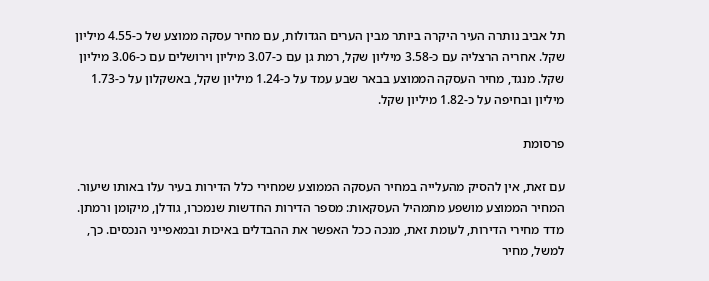תל אביב נותרה העיר היקרה ביותר מבין הערים הגדולות, עם מחיר עסקה ממוצע של כ-4.55 מיליון שקל. אחריה הרצליה עם כ-3.58 מיליון שקל, רמת גן עם כ-3.07 מיליון וירושלים עם כ-3.06 מיליון שקל. מנגד, מחיר העסקה הממוצע בבאר שבע עמד על כ-1.24 מיליון שקל, באשקלון על כ-1.73 מיליון ובחיפה על כ-1.82 מיליון שקל.

פרסומת

עם זאת, אין להסיק מהעלייה במחיר העסקה הממוצע שמחירי כלל הדירות בעיר עלו באותו שיעור. המחיר הממוצע מושפע מתמהיל העסקאות: מספר הדירות החדשות שנמכרו, גודלן, מיקומן ורמתן. מדד מחירי הדירות, לעומת זאת, מנכה ככל האפשר את ההבדלים באיכות ובמאפייני הנכסים. כך, למשל, מחיר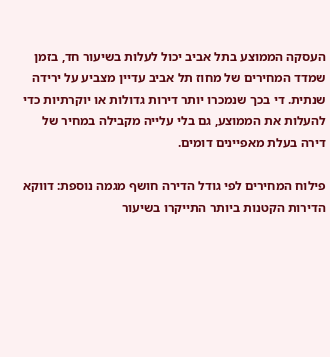העסקה הממוצע בתל אביב יכול לעלות בשיעור חד, בזמן שמדד המחירים של מחוז תל אביב עדיין מצביע על ירידה שנתית. די בכך שנמכרו יותר דירות גדולות או יוקרתיות כדי להעלות את הממוצע, גם בלי עלייה מקבילה במחיר של דירה בעלת מאפיינים דומים.

פילוח המחירים לפי גודל הדירה חושף מגמה נוספת: דווקא הדירות הקטנות ביותר התייקרו בשיעור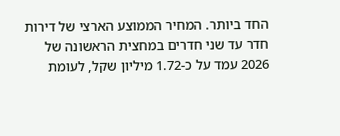החד ביותר. המחיר הממוצע הארצי של דירות חדר עד שני חדרים במחצית הראשונה של 2026 עמד על כ-1.72 מיליון שקל, לעומת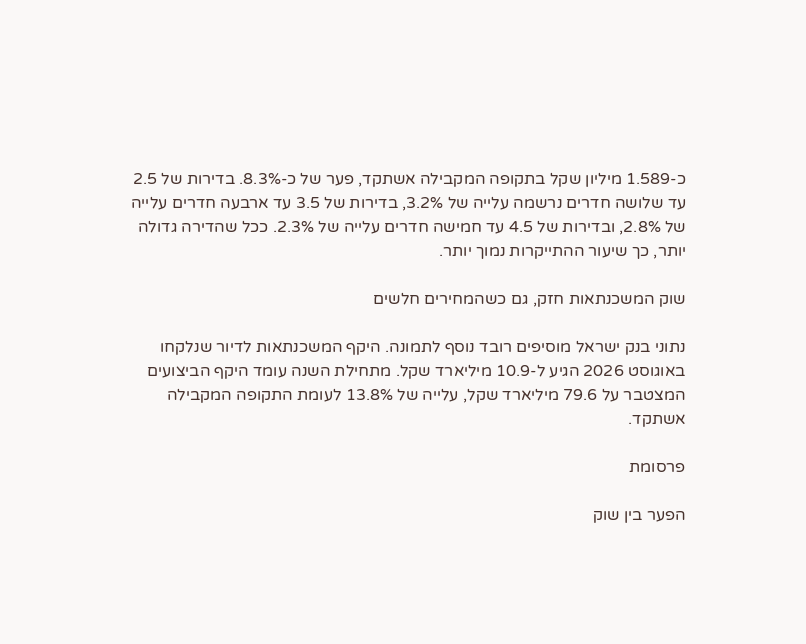כ-1.589 מיליון שקל בתקופה המקבילה אשתקד, פער של כ-8.3%. בדירות של 2.5 עד שלושה חדרים נרשמה עלייה של 3.2%, בדירות של 3.5 עד ארבעה חדרים עלייה של 2.8%, ובדירות של 4.5 עד חמישה חדרים עלייה של 2.3%. ככל שהדירה גדולה יותר, כך שיעור ההתייקרות נמוך יותר.

שוק המשכנתאות חזק, גם כשהמחירים חלשים

נתוני בנק ישראל מוסיפים רובד נוסף לתמונה. היקף המשכנתאות לדיור שנלקחו באוגוסט 2026 הגיע ל-10.9 מיליארד שקל. מתחילת השנה עומד היקף הביצועים המצטבר על 79.6 מיליארד שקל, עלייה של 13.8% לעומת התקופה המקבילה אשתקד.

פרסומת

הפער בין שוק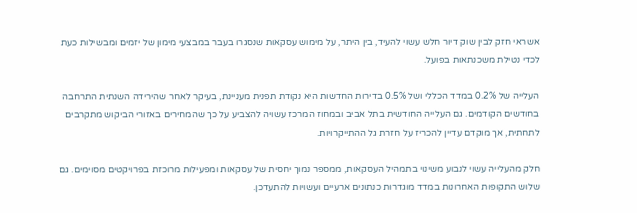אשראי חזק לבין שוק דיור חלש עשוי להעיד, בין היתר, על מימוש עסקאות שנסגרו בעבר במבצעי מימון של יזמים ומבשילות כעת לכדי נטילת משכנתאות בפועל.

העלייה של 0.2% במדד הכללי ושל 0.5% בדירות החדשות היא נקודת תפנית מעניינת, בעיקר לאחר שהירידה השנתית התרחבה בחודשים הקודמים. גם העלייה החודשית בתל אביב ובמחוז המרכז עשויה להצביע על כך שהמחירים באזורי הביקוש מתקרבים לתחתית, אך מוקדם עדיין להכריז על חזרת גל ההתייקרויות.

חלק מהעלייה עשוי לנבוע משינוי בתמהיל העסקאות, ממספר נמוך יחסית של עסקאות ומפעילות מרוכזת בפרויקטים מסוימים. גם שלוש התקופות האחרונות במדד מוגדרות כנתונים ארעיים ועשויות להתעדכן.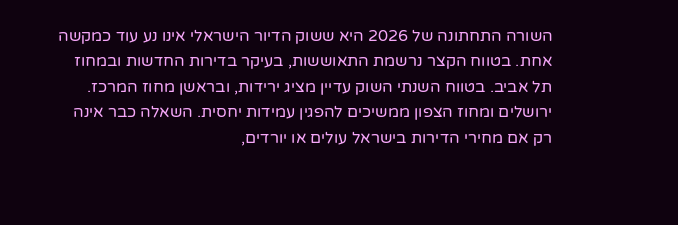השורה התחתונה של 2026 היא ששוק הדיור הישראלי אינו נע עוד כמקשה אחת. בטווח הקצר נרשמת התאוששות, בעיקר בדירות החדשות ובמחוז תל אביב. בטווח השנתי השוק עדיין מציג ירידות, ובראשן מחוז המרכז. ירושלים ומחוז הצפון ממשיכים להפגין עמידות יחסית. השאלה כבר אינה רק אם מחירי הדירות בישראל עולים או יורדים,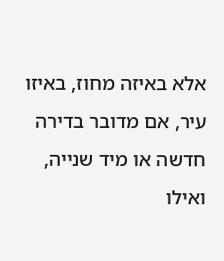אלא באיזה מחוז, באיזו עיר, אם מדובר בדירה חדשה או מיד שנייה, ואילו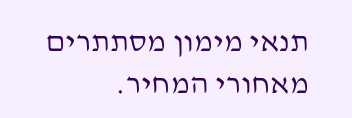תנאי מימון מסתתרים מאחורי המחיר.